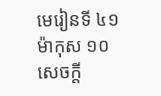មេរៀនទី ៤១
ម៉ាកុស ១០
សេចក្ដី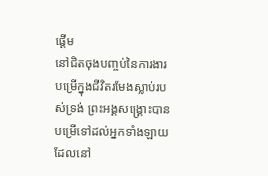ផ្ដើម
នៅជិតចុងបញ្ចប់នៃការងារបម្រើក្នុងជីវិតរមែងស្លាប់របស់ទ្រង់ ព្រះអង្គសង្គ្រោះបានបម្រើទៅដល់អ្នកទាំងឡាយដែលនៅ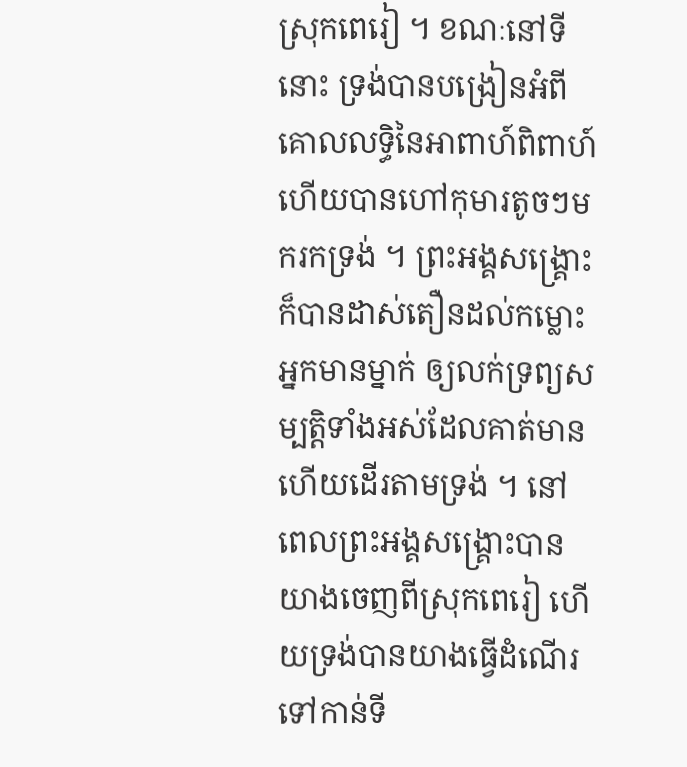ស្រុកពេរៀ ។ ខណៈនៅទីនោះ ទ្រង់បានបង្រៀនអំពីគោលលទ្ធិនៃអាពាហ៍ពិពាហ៍ ហើយបានហៅកុមារតូចៗមករកទ្រង់ ។ ព្រះអង្គសង្គ្រោះក៏បានដាស់តឿនដល់កម្លោះអ្នកមានម្នាក់ ឲ្យលក់ទ្រព្យសម្បត្តិទាំងអស់ដែលគាត់មាន ហើយដើរតាមទ្រង់ ។ នៅពេលព្រះអង្គសង្គ្រោះបានយាងចេញពីស្រុកពេរៀ ហើយទ្រង់បានយាងធ្វើដំណើរទៅកាន់ទី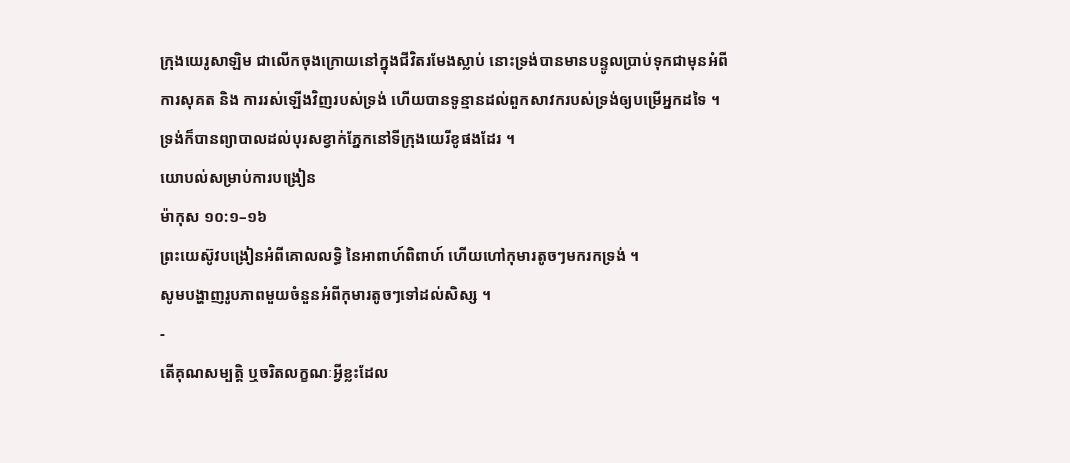ក្រុងយេរូសាឡិម ជាលើកចុងក្រោយនៅក្នុងជីវិតរមែងស្លាប់ នោះទ្រង់បានមានបន្ទូលប្រាប់ទុកជាមុនអំពីការសុគត និង ការរស់ឡើងវិញរបស់ទ្រង់ ហើយបានទូន្មានដល់ពួកសាវករបស់ទ្រង់ឲ្យបម្រើអ្នកដទៃ ។ ទ្រង់ក៏បានព្យាបាលដល់បុរសខ្វាក់ភ្នែកនៅទីក្រុងយេរីខូផងដែរ ។
យោបល់សម្រាប់ការបង្រៀន
ម៉ាកុស ១០:១–១៦
ព្រះយេស៊ូវបង្រៀនអំពីគោលលទ្ធិ នៃអាពាហ៍ពិពាហ៍ ហើយហៅកុមារតូចៗមករកទ្រង់ ។
សូមបង្ហាញរូបភាពមួយចំនួនអំពីកុមារតូចៗទៅដល់សិស្ស ។
-
តើគុណសម្បត្តិ ឬចរិតលក្ខណៈអ្វីខ្លះដែល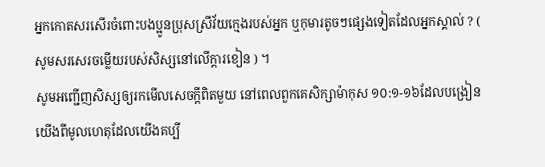អ្នកកោតសរសើរចំពោះបងប្អូនប្រុសស្រីវ័យក្មេងរបស់អ្នក ឬកុមារតូចៗផ្សេងទៀតដែលអ្នកស្គាល់ ? ( សូមសរសេរចម្លើយរបស់សិស្សនៅលើក្ដារខៀន ) ។
សូមអញ្ជើញសិស្សឲ្យរកមើលសេចក្ដីពិតមួយ នៅពេលពួកគេសិក្សាម៉ាកុស ១០:១-១៦ដែលបង្រៀនយើងពីមូលហេតុដែលយើងគប្បី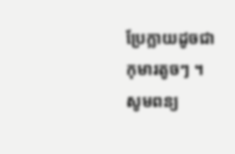ប្រែក្លាយដូចជាកុមារតូចៗ ។
សូមពន្យ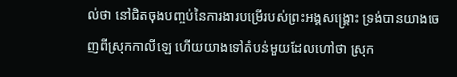ល់ថា នៅជិតចុងបញ្ចប់នៃការងារបម្រើរបស់ព្រះអង្គសង្គ្រោះ ទ្រង់បានយាងចេញពីស្រុកកាលីឡេ ហើយយាងទៅតំបន់មួយដែលហៅថា ស្រុក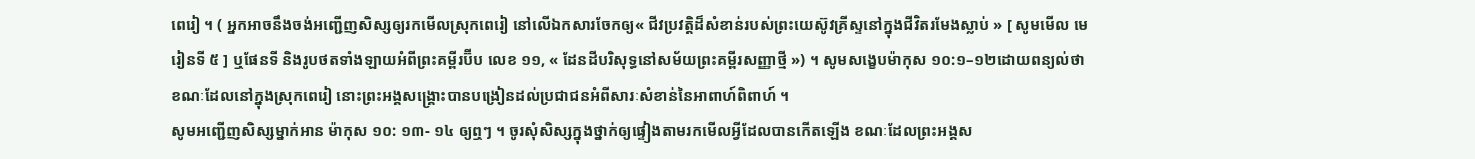ពេរៀ ។ ( អ្នកអាចនឹងចង់អញ្ជើញសិស្សឲ្យរកមើលស្រុកពេរៀ នៅលើឯកសារចែកឲ្យ« ជីវប្រវត្តិដ៏សំខាន់របស់ព្រះយេស៊ូវគ្រីស្ទនៅក្នុងជីវិតរមែងស្លាប់ » [ សូមមើល មេរៀនទី ៥ ] ឬផែនទី និងរូបថតទាំងឡាយអំពីព្រះគម្ពីរប៊ីប លេខ ១១, « ដែនដីបរិសុទ្ធនៅសម័យព្រះគម្ពីរសញ្ញាថ្មី ») ។ សូមសង្ខេបម៉ាកុស ១០:១–១២ដោយពន្យល់ថា ខណៈដែលនៅក្នុងស្រុកពេរៀ នោះព្រះអង្គសង្គ្រោះបានបង្រៀនដល់ប្រជាជនអំពីសារៈសំខាន់នៃអាពាហ៍ពិពាហ៍ ។
សូមអញ្ជើញសិស្សម្នាក់អាន ម៉ាកុស ១០: ១៣- ១៤ ឲ្យឮៗ ។ ចូរសុំសិស្សក្នុងថ្នាក់ឲ្យផ្ទៀងតាមរកមើលអ្វីដែលបានកើតឡើង ខណៈដែលព្រះអង្គស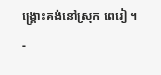ង្គ្រោះគង់នៅស្រុក ពេរៀ ។
-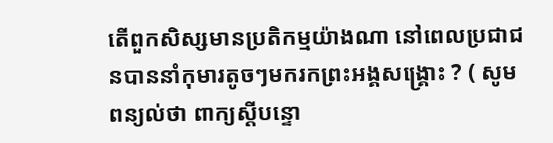តើពួកសិស្សមានប្រតិកម្មយ៉ាងណា នៅពេលប្រជាជនបាននាំកុមារតូចៗមករកព្រះអង្គសង្គ្រោះ ? ( សូមពន្យល់ថា ពាក្យស្ដីបន្ទោ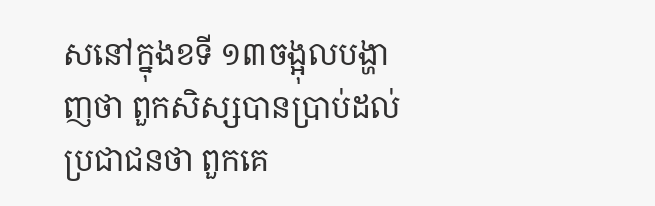សនៅក្នុងខទី ១៣ចង្អុលបង្ហាញថា ពួកសិស្សបានប្រាប់ដល់ប្រជាជនថា ពួកគេ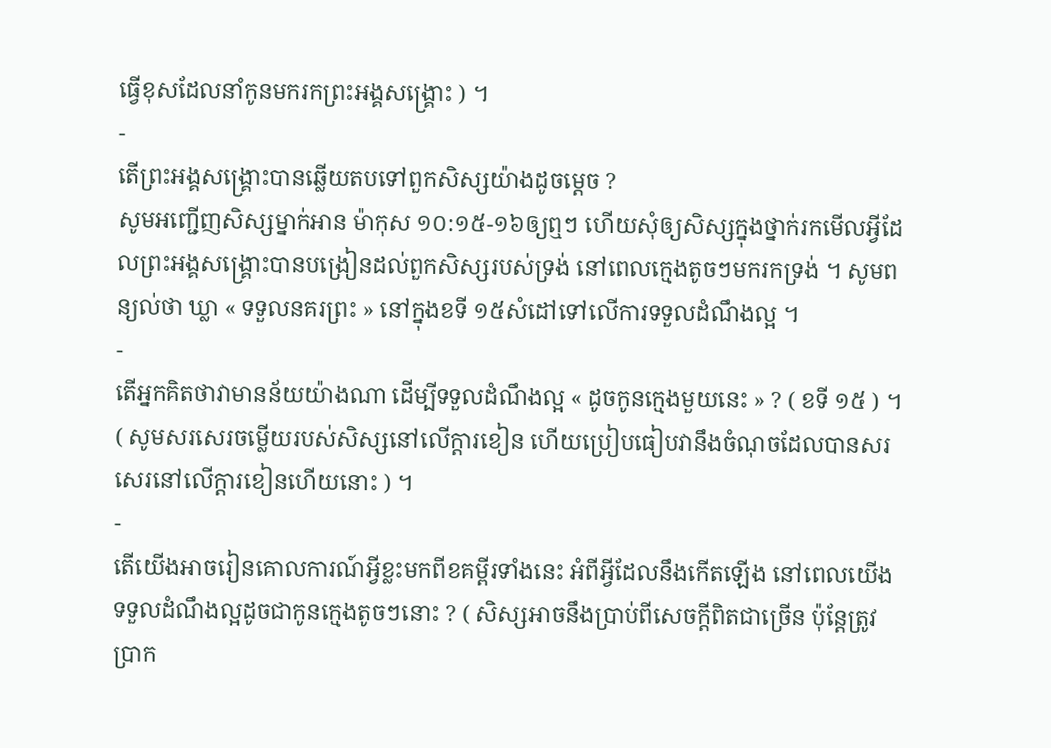ធ្វើខុសដែលនាំកូនមករកព្រះអង្គសង្គ្រោះ ) ។
-
តើព្រះអង្គសង្គ្រោះបានឆ្លើយតបទៅពួកសិស្សយ៉ាងដូចម្ដេច ?
សូមអញ្ជើញសិស្សម្នាក់អាន ម៉ាកុស ១០:១៥-១៦ឲ្យឮៗ ហើយសុំឲ្យសិស្សក្នុងថ្នាក់រកមើលអ្វីដែលព្រះអង្គសង្គ្រោះបានបង្រៀនដល់ពួកសិស្សរបស់ទ្រង់ នៅពេលក្មេងតូចៗមករកទ្រង់ ។ សូមពន្យល់ថា ឃ្លា « ទទួលនគរព្រះ » នៅក្នុងខទី ១៥សំដៅទៅលើការទទួលដំណឹងល្អ ។
-
តើអ្នកគិតថាវាមានន័យយ៉ាងណា ដើម្បីទទួលដំណឹងល្អ « ដូចកូនក្មេងមួយនេះ » ? ( ខទី ១៥ ) ។ ( សូមសរសេរចម្លើយរបស់សិស្សនៅលើក្ដារខៀន ហើយប្រៀបធៀបវានឹងចំណុចដែលបានសរសេរនៅលើក្ដារខៀនហើយនោះ ) ។
-
តើយើងអាចរៀនគោលការណ៍អ្វីខ្លះមកពីខគម្ពីរទាំងនេះ អំពីអ្វីដែលនឹងកើតឡើង នៅពេលយើងទទួលដំណឹងល្អដូចជាកូនក្មេងតូចៗនោះ ? ( សិស្សអាចនឹងប្រាប់ពីសេចក្ដីពិតជាច្រើន ប៉ុន្តែត្រូវប្រាក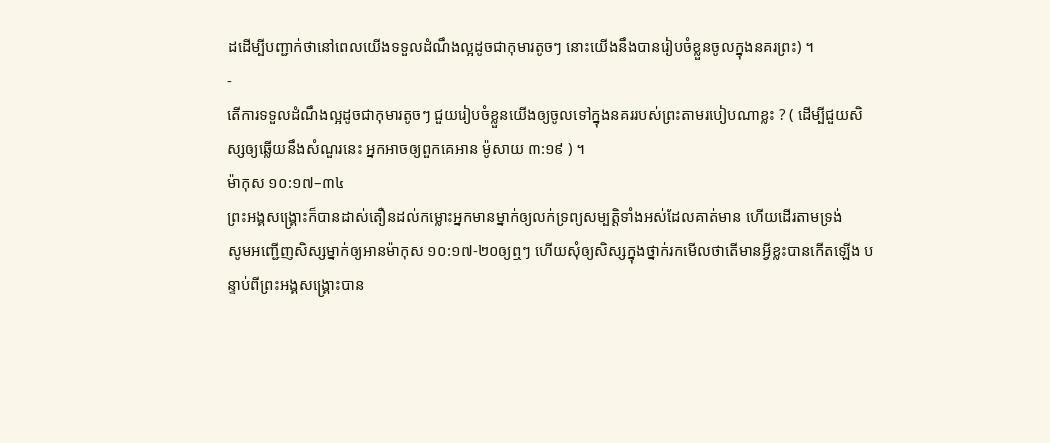ដដើម្បីបញ្ជាក់ថានៅពេលយើងទទួលដំណឹងល្អដូចជាកុមារតូចៗ នោះយើងនឹងបានរៀបចំខ្លួនចូលក្នុងនគរព្រះ) ។
-
តើការទទួលដំណឹងល្អដូចជាកុមារតូចៗ ជួយរៀបចំខ្លួនយើងឲ្យចូលទៅក្នុងនគររបស់ព្រះតាមរបៀបណាខ្លះ ? ( ដើម្បីជួយសិស្សឲ្យឆ្លើយនឹងសំណួរនេះ អ្នកអាចឲ្យពួកគេអាន ម៉ូសាយ ៣:១៩ ) ។
ម៉ាកុស ១០:១៧–៣៤
ព្រះអង្គសង្គ្រោះក៏បានដាស់តឿនដល់កម្លោះអ្នកមានម្នាក់ឲ្យលក់ទ្រព្យសម្បត្តិទាំងអស់ដែលគាត់មាន ហើយដើរតាមទ្រង់
សូមអញ្ជើញសិស្សម្នាក់ឲ្យអានម៉ាកុស ១០:១៧-២០ឲ្យឮៗ ហើយសុំឲ្យសិស្សក្នុងថ្នាក់រកមើលថាតើមានអ្វីខ្លះបានកើតឡើង បន្ទាប់ពីព្រះអង្គសង្គ្រោះបាន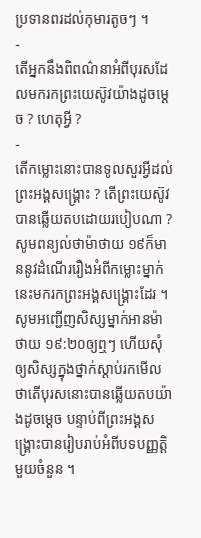ប្រទានពរដល់កុមារតូចៗ ។
-
តើអ្នកនឹងពិពណ៌នាអំពីបុរសដែលមករកព្រះយេស៊ូវយ៉ាងដូចម្ដេច ? ហេតុអ្វី ?
-
តើកម្លោះនោះបានទូលសួរអ្វីដល់ព្រះអង្គសង្គ្រោះ ? តើព្រះយេស៊ូវបានឆ្លើយតបដោយរបៀបណា ?
សូមពន្យល់ថាម៉ាថាយ ១៩ក៏មាននូវដំណើររឿងអំពីកម្លោះម្នាក់នេះមករកព្រះអង្គសង្គ្រោះដែរ ។ សូមអញ្ជើញសិស្សម្នាក់អានម៉ាថាយ ១៩:២០ឲ្យឮៗ ហើយសុំឲ្យសិស្សក្នុងថ្នាក់ស្ដាប់រកមើលថាតើបុរសនោះបានឆ្លើយតបយ៉ាងដូចម្ដេច បន្ទាប់ពីព្រះអង្គសង្គ្រោះបានរៀបរាប់អំពីបទបញ្ញត្តិមួយចំនួន ។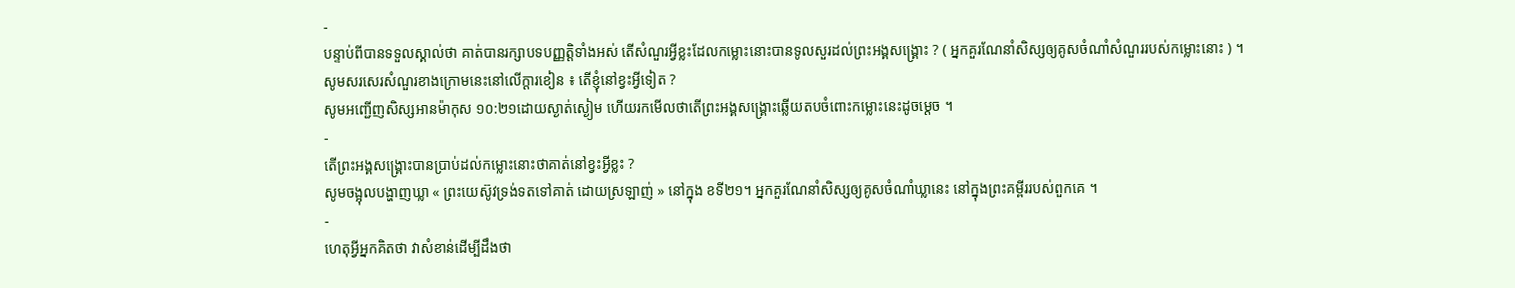-
បន្ទាប់ពីបានទទួលស្គាល់ថា គាត់បានរក្សាបទបញ្ញត្តិទាំងអស់ តើសំណួរអ្វីខ្លះដែលកម្លោះនោះបានទូលសួរដល់ព្រះអង្គសង្គ្រោះ ? ( អ្នកគួរណែនាំសិស្សឲ្យគូសចំណាំសំណួររបស់កម្លោះនោះ ) ។
សូមសរសេរសំណួរខាងក្រោមនេះនៅលើក្ដារខៀន ៖ តើខ្ញុំនៅខ្វះអ្វីទៀត ?
សូមអញ្ជើញសិស្សអានម៉ាកុស ១០:២១ដោយស្ងាត់ស្ងៀម ហើយរកមើលថាតើព្រះអង្គសង្គ្រោះឆ្លើយតបចំពោះកម្លោះនេះដូចម្ដេច ។
-
តើព្រះអង្គសង្គ្រោះបានប្រាប់ដល់កម្លោះនោះថាគាត់នៅខ្វះអ្វីខ្លះ ?
សូមចង្អុលបង្ហាញឃ្លា « ព្រះយេស៊ូវទ្រង់ទតទៅគាត់ ដោយស្រឡាញ់ » នៅក្នុង ខទី២១។ អ្នកគួរណែនាំសិស្សឲ្យគូសចំណាំឃ្លានេះ នៅក្នុងព្រះគម្ពីររបស់ពួកគេ ។
-
ហេតុអ្វីអ្នកគិតថា វាសំខាន់ដើម្បីដឹងថា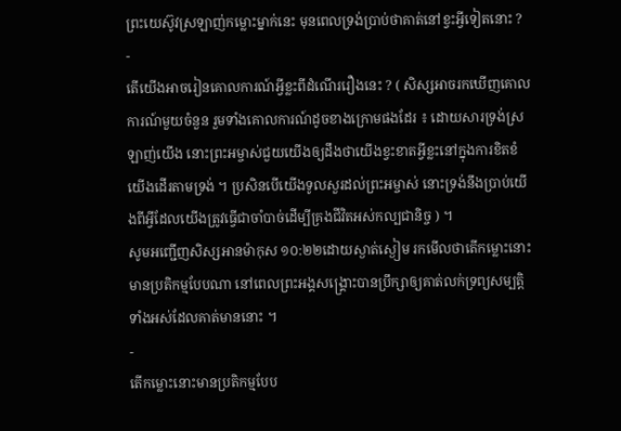ព្រះយេស៊ូវស្រឡាញ់កម្លោះម្នាក់នេះ មុនពេលទ្រង់ប្រាប់ថាគាត់នៅខ្វះអ្វីទៀតនោះ ?
-
តើយើងអាចរៀនគោលការណ៍អ្វីខ្លះពីដំណើររឿងនេះ ? ( សិស្សអាចរកឃើញគោលការណ៍មួយចំនួន រួមទាំងគោលការណ៍ដូចខាងក្រោមផងដែរ ៖ ដោយសារទ្រង់ស្រឡាញ់យើង នោះព្រះអម្ចាស់ជួយយើងឲ្យដឹងថាយើងខ្វះខាតអ្វីខ្លះនៅក្នុងការខិតខំយើងដើរតាមទ្រង់ ។ ប្រសិនបើយើងទូលសួរដល់ព្រះអម្ចាស់ នោះទ្រង់នឹងប្រាប់យើងពីអ្វីដែលយើងត្រូវធ្វើជាចាំបាច់ដើម្បីគ្រងជីវិតអស់កល្បជានិច្ច ) ។
សូមអញ្ជើញសិស្សអានម៉ាកុស ១០:២២ដោយស្ងាត់ស្ងៀម រកមើលថាតើកម្លោះនោះមានប្រតិកម្មបែបណា នៅពេលព្រះអង្គសង្គ្រោះបានប្រឹក្សាឲ្យគាត់លក់ទ្រព្យសម្បត្តិទាំងអស់ដែលគាត់មាននោះ ។
-
តើកម្លោះនោះមានប្រតិកម្មបែប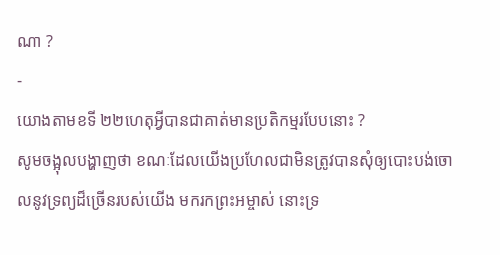ណា ?
-
យោងតាមខទី ២២ហេតុអ្វីបានជាគាត់មានប្រតិកម្មរបែបនោះ ?
សូមចង្អុលបង្ហាញថា ខណៈដែលយើងប្រហែលជាមិនត្រូវបានសុំឲ្យបោះបង់ចោលនូវទ្រព្យដ៏ច្រើនរបស់យើង មករកព្រះអម្ចាស់ នោះទ្រ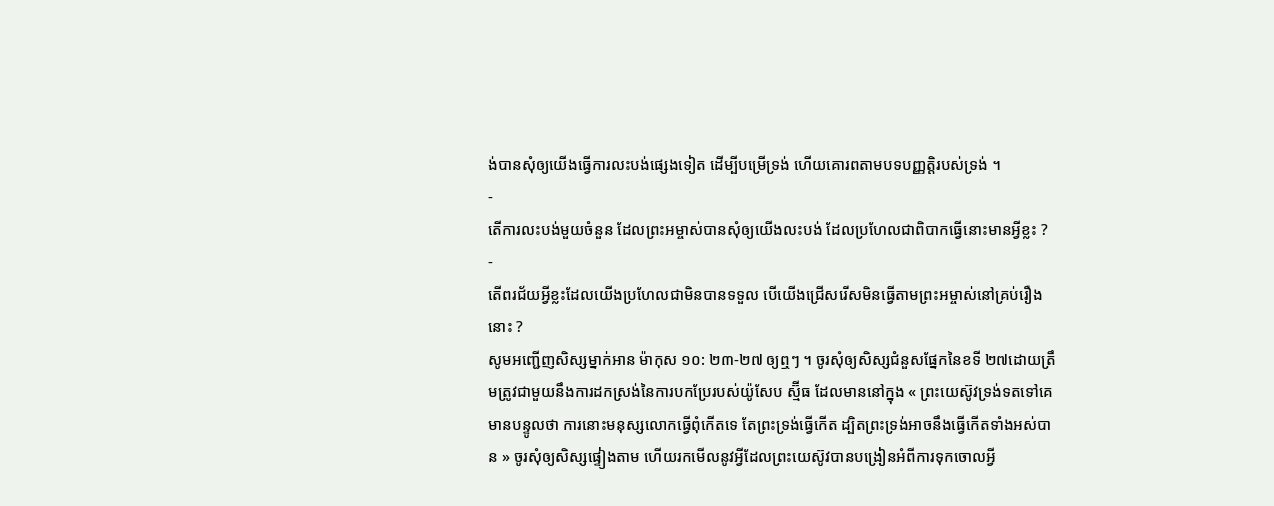ង់បានសុំឲ្យយើងធ្វើការលះបង់ផ្សេងទៀត ដើម្បីបម្រើទ្រង់ ហើយគោរពតាមបទបញ្ញត្តិរបស់ទ្រង់ ។
-
តើការលះបង់មួយចំនួន ដែលព្រះអម្ចាស់បានសុំឲ្យយើងលះបង់ ដែលប្រហែលជាពិបាកធ្វើនោះមានអ្វីខ្លះ ?
-
តើពរជ័យអ្វីខ្លះដែលយើងប្រហែលជាមិនបានទទួល បើយើងជ្រើសរើសមិនធ្វើតាមព្រះអម្ចាស់នៅគ្រប់រឿងនោះ ?
សូមអញ្ជើញសិស្សម្នាក់អាន ម៉ាកុស ១០: ២៣-២៧ ឲ្យឮៗ ។ ចូរសុំឲ្យសិស្សជំនួសផ្នែកនៃខទី ២៧ដោយត្រឹមត្រូវជាមួយនឹងការដកស្រង់នៃការបកប្រែរបស់យ៉ូសែប ស្ម៊ីធ ដែលមាននៅក្នុង « ព្រះយេស៊ូវទ្រង់ទតទៅគេ មានបន្ទូលថា ការនោះមនុស្សលោកធ្វើពុំកើតទេ តែព្រះទ្រង់ធ្វើកើត ដ្បិតព្រះទ្រង់អាចនឹងធ្វើកើតទាំងអស់បាន » ចូរសុំឲ្យសិស្សផ្ទៀងតាម ហើយរកមើលនូវអ្វីដែលព្រះយេស៊ូវបានបង្រៀនអំពីការទុកចោលអ្វី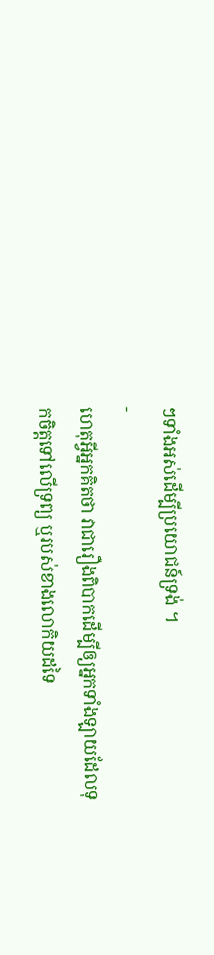ៗទាំងអស់ដើម្បីប្រយោជន៍ទ្រង់ ។
-
ហេតុអ្វីអ្នកគិតថា វាជារឿងពិបាកដើម្បីឲ្យអ្នកទាំងឡាយដែលទុកចិត្តទៅលើទ្រព្យ ឬរបស់ខាងលោកិយដទៃ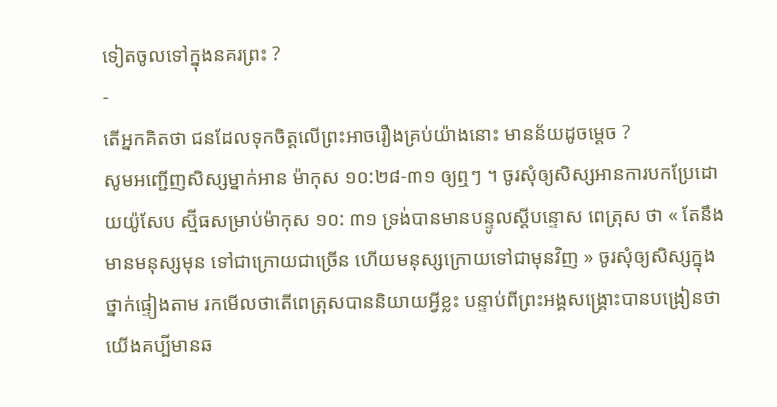ទៀតចូលទៅក្នុងនគរព្រះ ?
-
តើអ្នកគិតថា ជនដែលទុកចិត្តលើព្រះអាចរឿងគ្រប់យ៉ាងនោះ មានន័យដូចម្ដេច ?
សូមអញ្ជើញសិស្សម្នាក់អាន ម៉ាកុស ១០:២៨-៣១ ឲ្យឮៗ ។ ចូរសុំឲ្យសិស្សអានការបកប្រែដោយយ៉ូសែប ស្ម៊ីធសម្រាប់ម៉ាកុស ១០: ៣១ ទ្រង់បានមានបន្ទូលស្តីបន្ទោស ពេត្រុស ថា « តែនឹងមានមនុស្សមុន ទៅជាក្រោយជាច្រើន ហើយមនុស្សក្រោយទៅជាមុនវិញ » ចូរសុំឲ្យសិស្សក្នុងថ្នាក់ផ្ទៀងតាម រកមើលថាតើពេត្រុសបាននិយាយអ្វីខ្លះ បន្ទាប់ពីព្រះអង្គសង្គ្រោះបានបង្រៀនថា យើងគប្បីមានឆ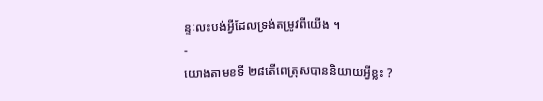ន្ទៈលះបង់អ្វីដែលទ្រង់តម្រូវពីយើង ។
-
យោងតាមខទី ២៨តើពេត្រុសបាននិយាយអ្វីខ្លះ ?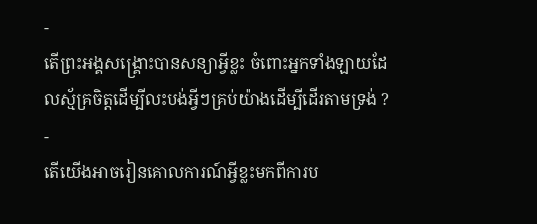-
តើព្រះអង្គសង្គ្រោះបានសន្យាអ្វីខ្លះ ចំពោះអ្នកទាំងឡាយដែលស្ម័គ្រចិត្តដើម្បីលះបង់អ្វីៗគ្រប់យ៉ាងដើម្បីដើរតាមទ្រង់ ?
-
តើយើងអាចរៀនគោលការណ៍អ្វីខ្លះមកពីការប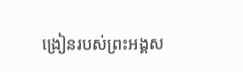ង្រៀនរបស់ព្រះអង្គស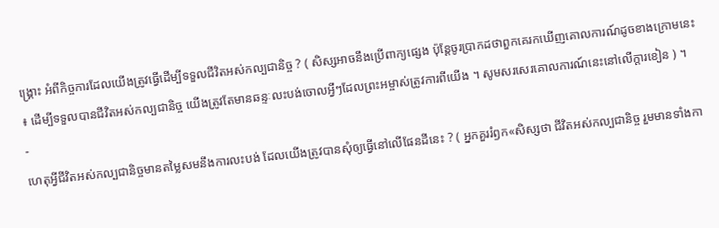ង្គ្រោះ អំពីកិច្ចការដែលយើងត្រូវធ្វើដើម្បីទទួលជីវិតអស់កល្បជានិច្ច ? ( សិស្សអាចនឹងប្រើពាក្យផ្សេង ប៉ុន្តែចូរប្រាកដថាពួកគេរកឃើញគោលការណ៍ដូចខាងក្រោមនេះ ៖ ដើម្បីទទួលបានជីវិតអស់កល្បជានិច្ច យើងត្រូវតែមានឆន្ទៈលះបង់ចោលអ្វីៗដែលព្រះអម្ចាស់ត្រូវការពីយើង ។ សូមសរសេរគោលការណ៍នេះនៅលើក្ដារខៀន ) ។
-
ហេតុអ្វីជីវិតអស់កល្បជានិច្ចមានតម្លៃសមនឹងការលះបង់ ដែលយើងត្រូវបានសុំឲ្យធ្វើនៅលើផែនដីនេះ ? ( អ្នកគួររំឭក«សិស្សថា ជីវិតអស់កល្បជានិច្ច រួមមានទាំងកា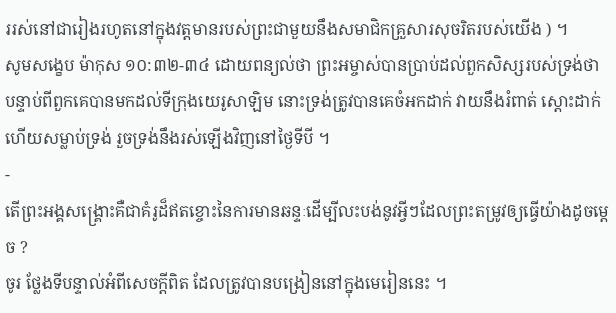ររស់នៅជារៀងរហូតនៅក្នុងវត្តមានរបស់ព្រះជាមួយនឹងសមាជិកគ្រួសារសុចរិតរបស់យើង ) ។
សូមសង្ខេប ម៉ាកុស ១០:៣២-៣៤ ដោយពន្យល់ថា ព្រះអម្ចាស់បានប្រាប់ដល់ពួកសិស្សរបស់ទ្រង់ថា បន្ទាប់ពីពួកគេបានមកដល់ទីក្រុងយេរូសាឡិម នោះទ្រង់ត្រូវបានគេចំអកដាក់ វាយនឹងរំពាត់ ស្ដោះដាក់ ហើយសម្លាប់ទ្រង់ រួចទ្រង់នឹងរស់ឡើងវិញនៅថ្ងៃទីបី ។
-
តើព្រះអង្គសង្គ្រោះគឺជាគំរូដ៏ឥតខ្ចោះនៃការមានឆន្ទៈដើម្បីលះបង់នូវអ្វីៗដែលព្រះតម្រូវឲ្យធ្វើយ៉ាងដូចម្ដេច ?
ចូរ ថ្លែងទីបន្ទាល់អំពីសេចក្ដីពិត ដែលត្រូវបានបង្រៀននៅក្នុងមេរៀននេះ ។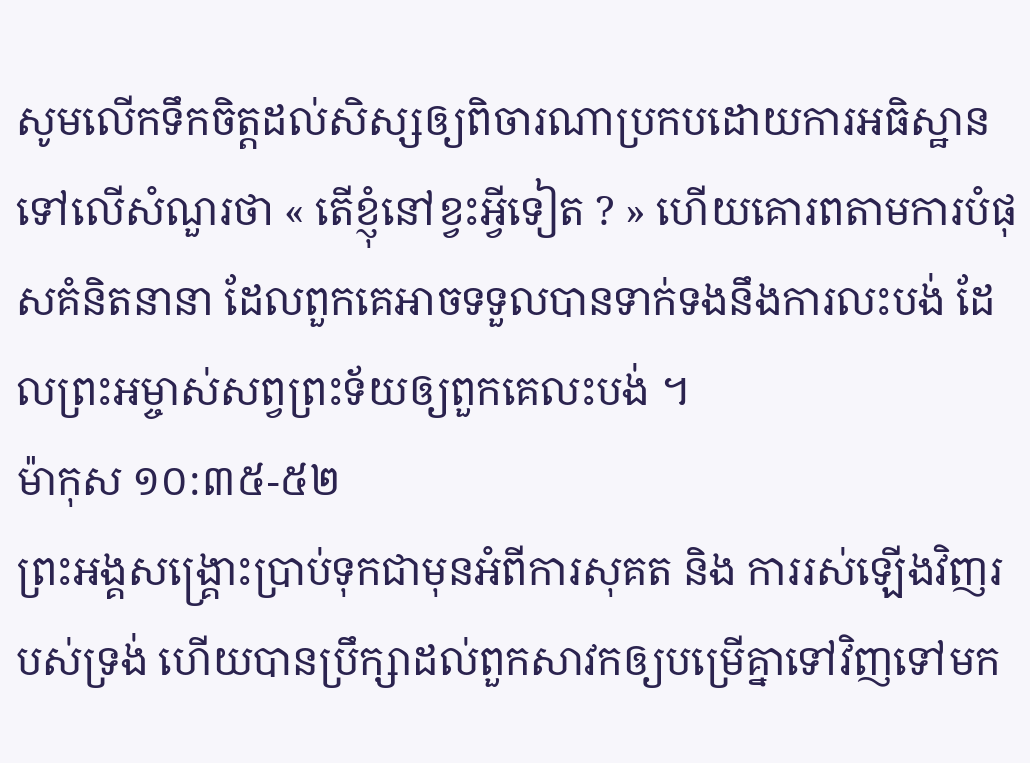សូមលើកទឹកចិត្តដល់សិស្សឲ្យពិចារណាប្រកបដោយការអធិស្ឋានទៅលើសំណួរថា « តើខ្ញុំនៅខ្វះអ្វីទៀត ? » ហើយគោរពតាមការបំផុសគំនិតនានា ដែលពួកគេអាចទទួលបានទាក់ទងនឹងការលះបង់ ដែលព្រះអម្ចាស់សព្វព្រះទ័យឲ្យពួកគេលះបង់ ។
ម៉ាកុស ១០:៣៥-៥២
ព្រះអង្គសង្គ្រោះប្រាប់ទុកជាមុនអំពីការសុគត និង ការរស់ឡើងវិញរបស់ទ្រង់ ហើយបានប្រឹក្សាដល់ពួកសាវកឲ្យបម្រើគ្នាទៅវិញទៅមក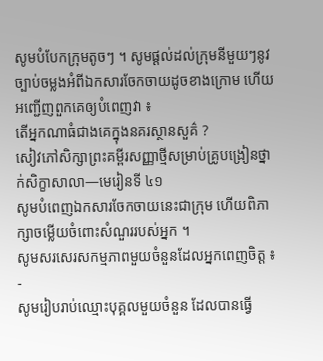សូមបំបែកក្រុមតូចៗ ។ សូមផ្ដល់ដល់ក្រុមនីមួយៗនូវច្បាប់ចម្លងអំពីឯកសារចែកចាយដូចខាងក្រោម ហើយអញ្ជើញពួកគេឲ្យបំពេញវា ៖
តើអ្នកណាធំជាងគេក្នុងនគរស្ថានសួគ៌ ?
សៀវភៅសិក្សាព្រះគម្ពីរសញ្ញាថ្មីសម្រាប់គ្រូបង្រៀនថ្នាក់សិក្ខាសាលា—មេរៀនទី ៤១
សូមបំពេញឯកសារចែកចាយនេះជាក្រុម ហើយពិភាក្សាចម្លើយចំពោះសំណួររបស់អ្នក ។
សូមសរសេរសកម្មភាពមួយចំនួនដែលអ្នកពេញចិត្ត ៖
-
សូមរៀបរាប់ឈ្មោះបុគ្គលមួយចំនួន ដែលបានធ្វើ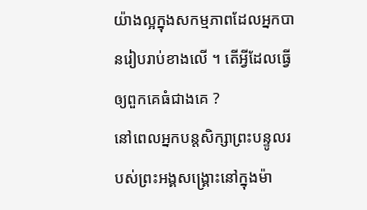យ៉ាងល្អក្នុងសកម្មភាពដែលអ្នកបានរៀបរាប់ខាងលើ ។ តើអ្វីដែលធ្វើឲ្យពួកគេធំជាងគេ ?
នៅពេលអ្នកបន្ដសិក្សាព្រះបន្ទូលរបស់ព្រះអង្គសង្គ្រោះនៅក្នុងម៉ា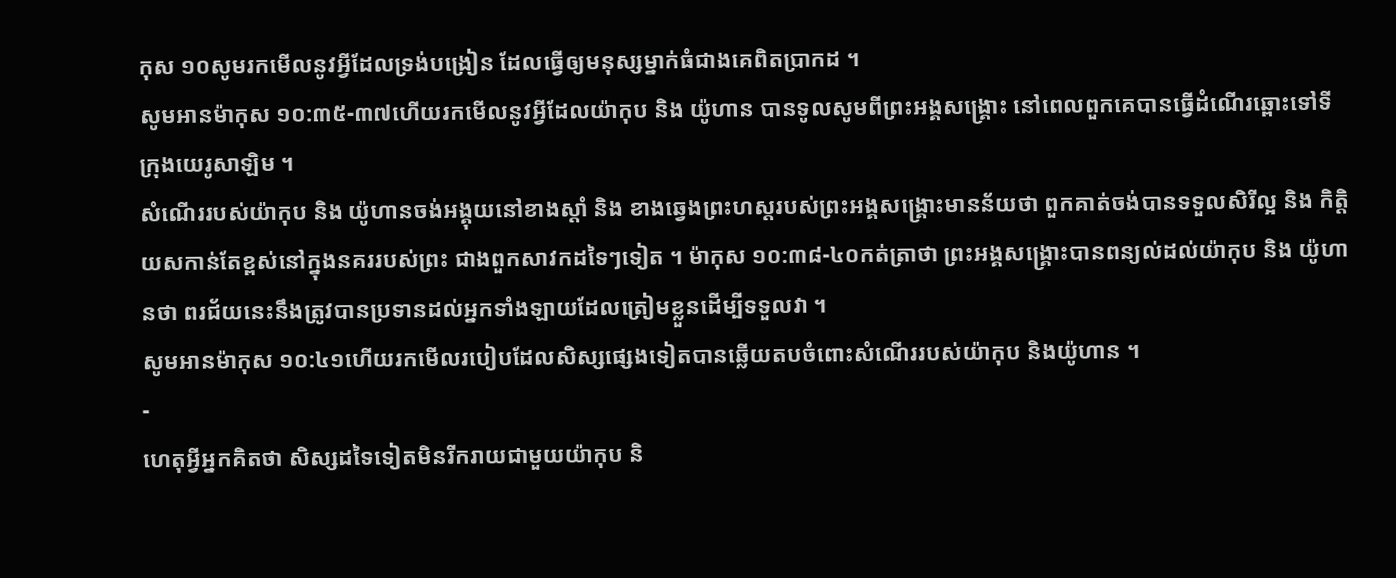កុស ១០សូមរកមើលនូវអ្វីដែលទ្រង់បង្រៀន ដែលធ្វើឲ្យមនុស្សម្នាក់ធំជាងគេពិតប្រាកដ ។
សូមអានម៉ាកុស ១០:៣៥-៣៧ហើយរកមើលនូវអ្វីដែលយ៉ាកុប និង យ៉ូហាន បានទូលសូមពីព្រះអង្គសង្គ្រោះ នៅពេលពួកគេបានធ្វើដំណើរឆ្ពោះទៅទីក្រុងយេរូសាឡិម ។
សំណើររបស់យ៉ាកុប និង យ៉ូហានចង់អង្គុយនៅខាងស្ដាំ និង ខាងឆ្វេងព្រះហស្តរបស់ព្រះអង្គសង្គ្រោះមានន័យថា ពួកគាត់ចង់បានទទួលសិរីល្អ និង កិត្តិយសកាន់តែខ្ពស់នៅក្នុងនគររបស់ព្រះ ជាងពួកសាវកដទៃៗទៀត ។ ម៉ាកុស ១០:៣៨-៤០កត់ត្រាថា ព្រះអង្គសង្គ្រោះបានពន្យល់ដល់យ៉ាកុប និង យ៉ូហានថា ពរជ័យនេះនឹងត្រូវបានប្រទានដល់អ្នកទាំងឡាយដែលត្រៀមខ្លួនដើម្បីទទួលវា ។
សូមអានម៉ាកុស ១០:៤១ហើយរកមើលរបៀបដែលសិស្សផ្សេងទៀតបានឆ្លើយតបចំពោះសំណើររបស់យ៉ាកុប និងយ៉ូហាន ។
-
ហេតុអ្វីអ្នកគិតថា សិស្សដទៃទៀតមិនរីករាយជាមួយយ៉ាកុប និ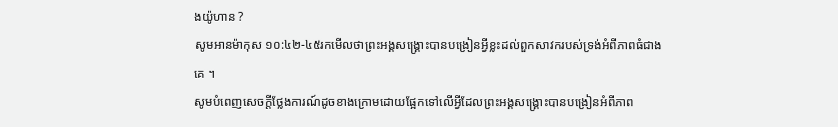ងយ៉ូហាន ?
សូមអានម៉ាកុស ១០:៤២-៤៥រកមើលថាព្រះអង្គសង្គ្រោះបានបង្រៀនអ្វីខ្លះដល់ពួកសាវករបស់ទ្រង់អំពីភាពធំជាងគេ ។
សូមបំពេញសេចក្ដីថ្លែងការណ៍ដូចខាងក្រោមដោយផ្អែកទៅលើអ្វីដែលព្រះអង្គសង្គ្រោះបានបង្រៀនអំពីភាព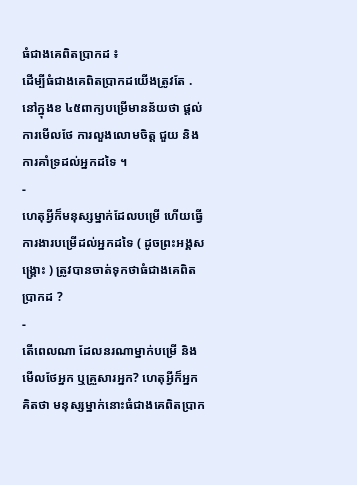ធំជាងគេពិតប្រាកដ ៖
ដើម្បីធំជាងគេពិតប្រាកដយើងត្រូវតែ .
នៅក្នុងខ ៤៥ពាក្យបម្រើមានន័យថា ផ្ដល់ការមើលថែ ការលួងលោមចិត្ត ជួយ និងការគាំទ្រដល់អ្នកដទៃ ។
-
ហេតុអ្វីក៏មនុស្សម្នាក់ដែលបម្រើ ហើយធ្វើការងារបម្រើដល់អ្នកដទៃ ( ដូចព្រះអង្គសង្គ្រោះ ) ត្រូវបានចាត់ទុកថាធំជាងគេពិតប្រាកដ ?
-
តើពេលណា ដែលនរណាម្នាក់បម្រើ និងមើលថែអ្នក ឬគ្រួសារអ្នក? ហេតុអ្វីក៏អ្នកគិតថា មនុស្សម្នាក់នោះធំជាងគេពិតប្រាក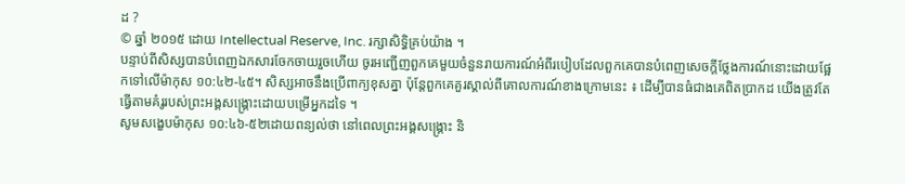ដ ?
© ឆ្នាំ ២០១៥ ដោយ Intellectual Reserve, Inc. រក្សាសិទ្ធិគ្រប់យ៉ាង ។
បន្ទាប់ពីសិស្សបានបំពេញឯកសារចែកចាយរួចហើយ ចូរអញ្ជើញពួកគេមួយចំនួនរាយការណ៍អំពីរបៀបដែលពួកគេបានបំពេញសេចក្ដីថ្លែងការណ៍នោះដោយផ្អែកទៅលើម៉ាកុស ១០:៤២-៤៥។ សិស្សអាចនឹងប្រើពាក្យខុសគ្នា ប៉ុន្តែពួកគេគួរស្គាល់ពីគោលការណ៍ខាងក្រោមនេះ ៖ ដើម្បីបានធំជាងគេពិតប្រាកដ យើងត្រូវតែធ្វើតាមគំរូរបស់ព្រះអង្គសង្គ្រោះដោយបម្រើអ្នកដទៃ ។
សូមសង្ខេបម៉ាកុស ១០:៤៦-៥២ដោយពន្យល់ថា នៅពេលព្រះអង្គសង្គ្រោះ និ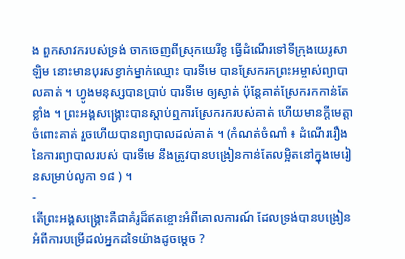ង ពួកសាវករបស់ទ្រង់ ចាកចេញពីស្រុកយេរីខូ ធ្វើដំណើរទៅទីក្រុងយេរូសាឡិម នោះមានបុរសខ្វាក់ម្នាក់ឈ្មោះ បារទីមេ បានស្រែករកព្រះអម្ចាស់ព្យាបាលគាត់ ។ ហ្វូងមនុស្សបានប្រាប់ បារទីមេ ឲ្យស្ងាត់ ប៉ុន្តែគាត់ស្រែករកកាន់តែខ្លាំង ។ ព្រះអង្គសង្គ្រោះបានស្ដាប់ឮការស្រែករករបស់គាត់ ហើយមានក្ដីមេត្តាចំពោះគាត់ រួចហើយបានព្យាបាលដល់គាត់ ។ (កំណត់ចំណាំ ៖ ដំណើររឿងនៃការព្យាបាលរបស់ បារទីមេ នឹងត្រូវបានបង្រៀនកាន់តែលម្អិតនៅក្នុងមេរៀនសម្រាប់លូកា ១៨ ) ។
-
តើព្រះអង្គសង្គ្រោះគឺជាគំរូដ៏ឥតខ្ចោះអំពីគោលការណ៍ ដែលទ្រង់បានបង្រៀនអំពីការបម្រើដល់អ្នកដទៃយ៉ាងដូចម្ដេច ?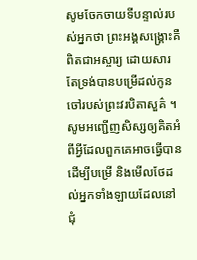សូមចែកចាយទីបន្ទាល់របស់អ្នកថា ព្រះអង្គសង្គ្រោះគឺពិតជាអស្ចារ្យ ដោយសារតែទ្រង់បានបម្រើដល់កូនចៅរបស់ព្រះវរបិតាសួគ៌ ។ សូមអញ្ជើញសិស្សឲ្យគិតអំពីអ្វីដែលពួកគេអាចធ្វើបាន ដើម្បីបម្រើ និងមើលថែដល់អ្នកទាំងឡាយដែលនៅជុំ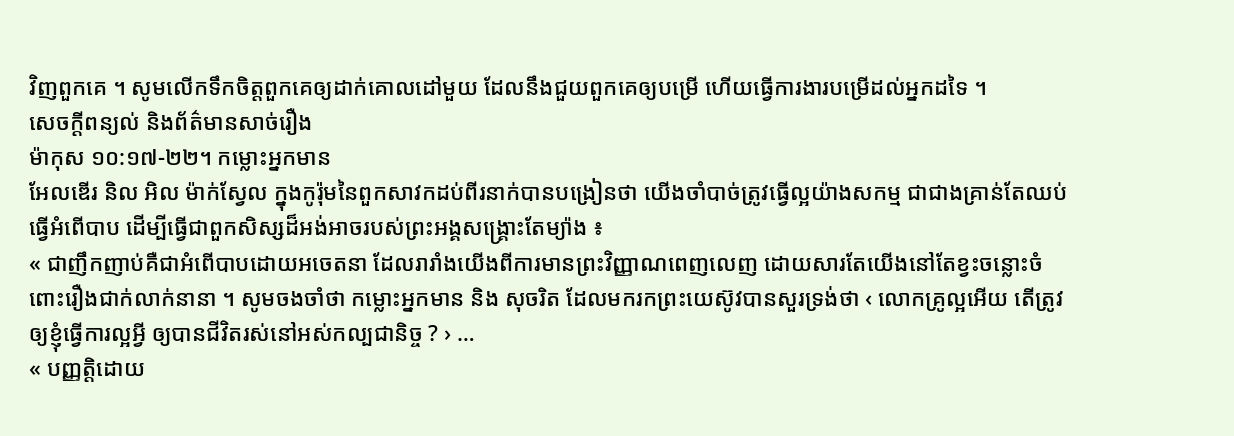វិញពួកគេ ។ សូមលើកទឹកចិត្តពួកគេឲ្យដាក់គោលដៅមួយ ដែលនឹងជួយពួកគេឲ្យបម្រើ ហើយធ្វើការងារបម្រើដល់អ្នកដទៃ ។
សេចក្តីពន្យល់ និងព័ត៌មានសាច់រឿង
ម៉ាកុស ១០:១៧-២២។ កម្លោះអ្នកមាន
អែលឌើរ និល អិល ម៉ាក់ស្វែល ក្នុងកូរ៉ុមនៃពួកសាវកដប់ពីរនាក់បានបង្រៀនថា យើងចាំបាច់ត្រូវធ្វើល្អយ៉ាងសកម្ម ជាជាងគ្រាន់តែឈប់ធ្វើអំពើបាប ដើម្បីធ្វើជាពួកសិស្សដ៏អង់អាចរបស់ព្រះអង្គសង្គ្រោះតែម្យ៉ាង ៖
« ជាញឹកញាប់គឺជាអំពើបាបដោយអចេតនា ដែលរារាំងយើងពីការមានព្រះវិញ្ញាណពេញលេញ ដោយសារតែយើងនៅតែខ្វះចន្លោះចំពោះរឿងជាក់លាក់នានា ។ សូមចងចាំថា កម្លោះអ្នកមាន និង សុចរិត ដែលមករកព្រះយេស៊ូវបានសួរទ្រង់ថា ‹ លោកគ្រូល្អអើយ តើត្រូវឲ្យខ្ញុំធ្វើការល្អអ្វី ឲ្យបានជីវិតរស់នៅអស់កល្បជានិច្ច ? › …
« បញ្ញត្តិដោយ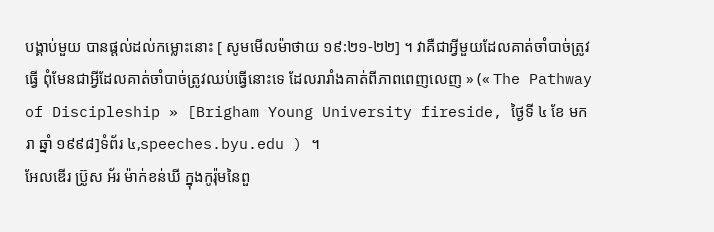បង្គាប់មួយ បានផ្ដល់ដល់កម្លោះនោះ [ សូមមើលម៉ាថាយ ១៩:២១-២២] ។ វាគឺជាអ្វីមួយដែលគាត់ចាំបាច់ត្រូវធ្វើ ពុំមែនជាអ្វីដែលគាត់ចាំបាច់ត្រូវឈប់ធ្វើនោះទេ ដែលរារាំងគាត់ពីភាពពេញលេញ » (« The Pathway of Discipleship » [Brigham Young University fireside, ថ្ងៃទី ៤ ខែ មករា ឆ្នាំ ១៩៩៨]ទំព័រ ៤,speeches.byu.edu ) ។
អែលឌើរ ប្រ៊ូស អ័រ ម៉ាក់ខន់ឃី ក្នុងកូរ៉ុមនៃពួ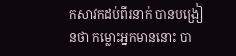កសាវកដប់ពីរនាក់ បានបង្រៀនថា កម្លោះអ្នកមាននោះ បា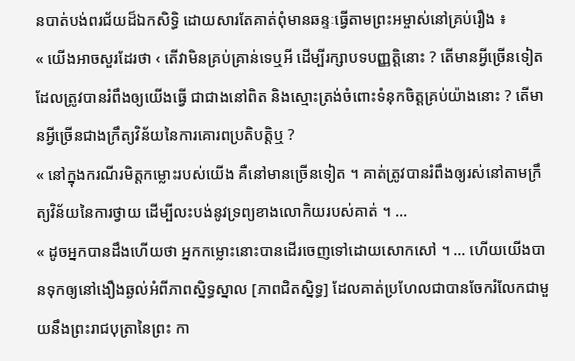នបាត់បង់ពរជ័យដ៏ឯកសិទ្ធិ ដោយសារតែគាត់ពុំមានឆន្ទៈធ្វើតាមព្រះអម្ចាស់នៅគ្រប់រឿង ៖
« យើងអាចសួរដែរថា ‹ តើវាមិនគ្រប់គ្រាន់ទេឬអី ដើម្បីរក្សាបទបញ្ញត្តិនោះ ? តើមានអ្វីច្រើនទៀត ដែលត្រូវបានរំពឹងឲ្យយើងធ្វើ ជាជាងនៅពិត និងស្មោះត្រង់ចំពោះទំនុកចិត្តគ្រប់យ៉ាងនោះ ? តើមានអ្វីច្រើនជាងក្រឹត្យវិន័យនៃការគោរពប្រតិបត្តិឬ ?
« នៅក្នុងករណីរមិត្តកម្លោះរបស់យើង គឺនៅមានច្រើនទៀត ។ គាត់ត្រូវបានរំពឹងឲ្យរស់នៅតាមក្រឹត្យវិន័យនៃការថ្វាយ ដើម្បីលះបង់នូវទ្រព្យខាងលោកិយរបស់គាត់ ។ …
« ដូចអ្នកបានដឹងហើយថា អ្នកកម្លោះនោះបានដើរចេញទៅដោយសោកសៅ ។ … ហើយយើងបានទុកឲ្យនៅងឿងឆ្ងល់អំពីភាពស្និទ្ធស្នាល [ភាពជិតស្និទ្ធ] ដែលគាត់ប្រហែលជាបានចែករំលែកជាមួយនឹងព្រះរាជបុត្រានៃព្រះ កា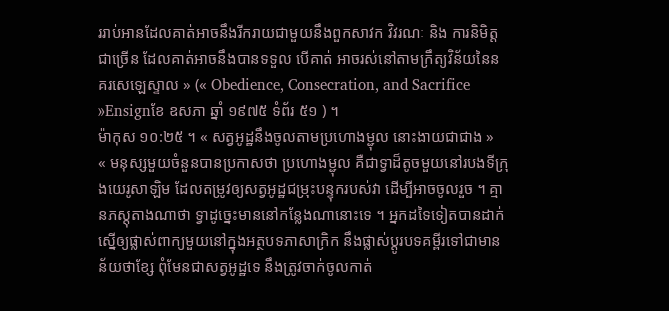ររាប់អានដែលគាត់អាចនឹងរីករាយជាមួយនឹងពួកសាវក វិវរណៈ និង ការនិមិត្តជាច្រើន ដែលគាត់អាចនឹងបានទទួល បើគាត់ អាចរស់នៅតាមក្រឹត្យវិន័យនៃនគរសេឡេស្ទាល » (« Obedience, Consecration, and Sacrifice »Ensignខែ ឧសភា ឆ្នាំ ១៩៧៥ ទំព័រ ៥១ ) ។
ម៉ាកុស ១០:២៥ ។ « សត្វអូដ្ឋនឹងចូលតាមប្រហោងម្ជុល នោះងាយជាជាង »
« មនុស្សមួយចំនួនបានប្រកាសថា ប្រហោងម្ជុល គឺជាទ្វាដ៏តូចមួយនៅរបងទីក្រុងយេរូសាឡិម ដែលតម្រូវឲ្យសត្វអូដ្ឋជម្រុះបន្ទុករបស់វា ដើម្បីអាចចូលរួច ។ គ្មានភស្ដុតាងណាថា ទ្វាដូច្នេះមាននៅកន្លែងណានោះទេ ។ អ្នកដទៃទៀតបានដាក់ស្នើឲ្យផ្លាស់ពាក្យមួយនៅក្នុងអត្ថបទភាសាក្រិក នឹងផ្លាស់ប្ដូរបទគម្ពីរទៅជាមានន័យថាខ្សែ ពុំមែនជាសត្វអូដ្ឋទេ នឹងត្រូវចាក់ចូលកាត់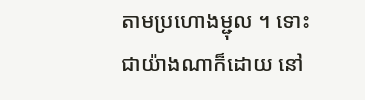តាមប្រហោងម្ជុល ។ ទោះជាយ៉ាងណាក៏ដោយ នៅ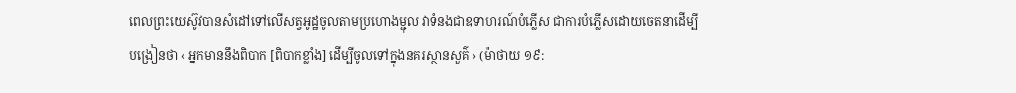ពេលព្រះយេស៊ូវបានសំដៅទៅលើសត្វអូដ្ឋចូលតាមប្រហោងម្ជុល វាទំនងជាឧទាហរណ៍បំភ្លើស ជាការបំភ្លើសដោយចេតនាដើម្បីបង្រៀនថា ‹ អ្នកមាននឹងពិបាក [ពិបាកខ្លាំង] ដើម្បីចូលទៅក្នុងនគរស្ថានសួគ៌ › (ម៉ាថាយ ១៩: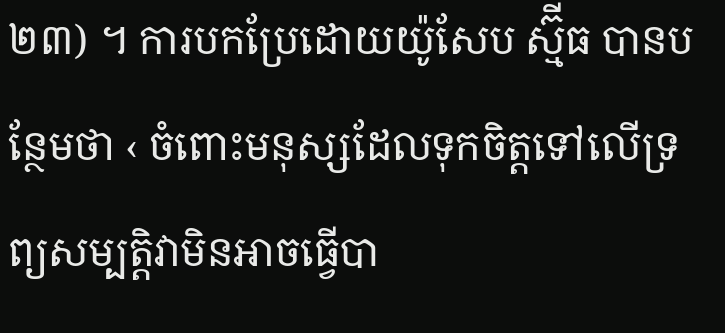២៣) ។ ការបកប្រែដោយយ៉ូសែប ស្ម៊ីធ បានបន្ថែមថា ‹ ចំពោះមនុស្សដែលទុកចិត្តទៅលើទ្រព្យសម្បត្តិវាមិនអាចធ្វើបា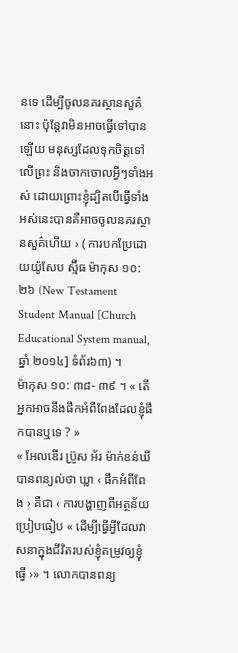នទេ ដើម្បីចូលនគរស្ថានសួគ៌នោះ ប៉ុន្តែវាមិនអាចធ្វើទៅបានឡើយ មនុស្សដែលទុកចិត្តទៅលើព្រះ និងចាកចោលអ្វីៗទាំងអស់ ដោយព្រោះខ្ញុំដ្បិតបើធ្វើទាំងអស់នេះបានគឺអាចចូលនគរស្ថានសួគ៌ហើយ › ( ការបកប្រែដោយយ៉ូសែប ស្ម៊ីធ ម៉ាកុស ១០:២៦ (New Testament Student Manual [Church Educational System manual, ឆ្នាំ ២០១៤] ទំព័រ៦៣) ។
ម៉ាកុស ១០: ៣៨- ៣៩ ។ « តើអ្នកអាចនឹងផឹកអំពីពែងដែលខ្ញុំផឹកបានឬទេ ? »
« អែលឌើរ ប្រ៊ូស អ័រ ម៉ាក់ខន់ឃី បានពន្យល់ថា ឃ្លា ‹ ផឹកអំពីពែង › គឺជា ‹ ការបង្ហាញពីអត្ថន័យប្រៀបធៀប « ដើម្បីធ្វើអ្វីដែលវាសនាក្នុងជីវិតរបស់ខ្ញុំតម្រូវឲ្យខ្ញុំធ្វើ ›» ។ លោកបានពន្យ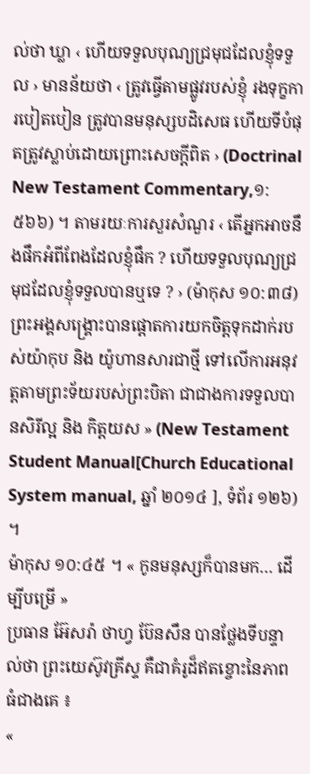ល់ថា ឃ្លា ‹ ហើយទទួលបុណ្យជ្រមុជដែលខ្ញុំទទួល › មានន័យថា ‹ ត្រូវធ្វើតាមផ្លូវរបស់ខ្ញុំ រងទុក្ខការបៀតបៀន ត្រូវបានមនុស្សបដិសេធ ហើយទីបំផុតត្រូវស្លាប់ដោយព្រោះសេចក្ដីពិត › (Doctrinal New Testament Commentary,១:៥៦៦) ។ តាមរយៈការសួរសំណួរ ‹ តើអ្នកអាចនឹងផឹកអំពីពែងដែលខ្ញុំផឹក ? ហើយទទួលបុណ្យជ្រមុជដែលខ្ញុំទទួលបានឬទេ ? › (ម៉ាកុស ១០:៣៨) ព្រះអង្គសង្គ្រោះបានផ្តោតការយកចិត្តទុកដាក់របស់យ៉ាកុប និង យ៉ូហានសារជាថ្មី ទៅលើការអនុវត្តតាមព្រះទ័យរបស់ព្រះបិតា ជាជាងការទទួលបានសិរីល្អ និង កិត្តយស » (New Testament Student Manual[Church Educational System manual, ឆ្នាំ ២០១៤ ], ទំព័រ ១២៦) ។
ម៉ាកុស ១០:៤៥ ។ « កូនមនុស្សក៏បានមក… ដើម្បីបម្រើ »
ប្រធាន អ៊ែសរ៉ា ថាហ្វ ប៊ែនសឹន បានថ្លែងទីបន្ទាល់ថា ព្រះយេស៊ូវគ្រីស្ទ គឺជាគំរូដ៏ឥតខ្ចោះនៃភាពធំជាងគេ ៖
«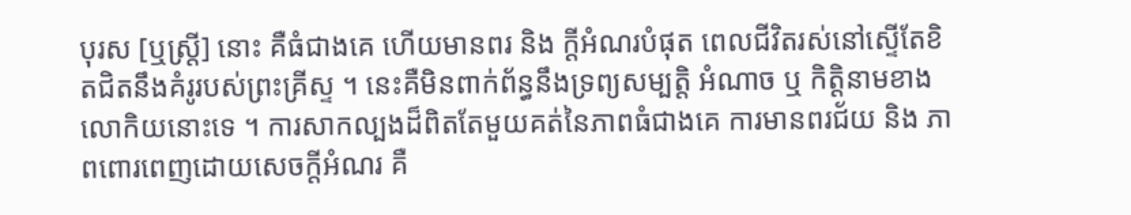បុរស [ឬស្ត្រី] នោះ គឺធំជាងគេ ហើយមានពរ និង ក្ដីអំណរបំផុត ពេលជីវិតរស់នៅស្ទើតែខិតជិតនឹងគំរូរបស់ព្រះគ្រីស្ទ ។ នេះគឺមិនពាក់ព័ន្ធនឹងទ្រព្យសម្បត្តិ អំណាច ឬ កិត្តិនាមខាងលោកិយនោះទេ ។ ការសាកល្បងដ៏ពិតតែមួយគត់នៃភាពធំជាងគេ ការមានពរជ័យ និង ភាពពោរពេញដោយសេចក្ដីអំណរ គឺ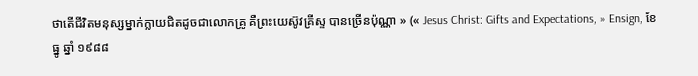ថាតើជីវិតមនុស្សម្នាក់ក្លាយជិតដូចជាលោកគ្រូ គឺព្រះយេស៊ូវគ្រីស្ទ បានច្រើនប៉ុណ្ណា » (« Jesus Christ: Gifts and Expectations, » Ensign, ខែ ធ្នូ ឆ្នាំ ១៩៨៨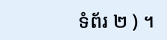ទំព័រ ២ ) ។